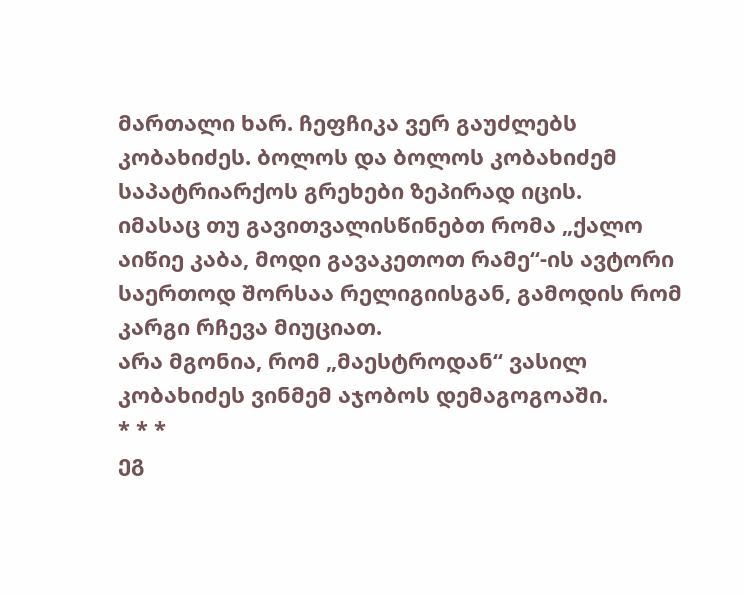მართალი ხარ. ჩეფჩიკა ვერ გაუძლებს კობახიძეს. ბოლოს და ბოლოს კობახიძემ საპატრიარქოს გრეხები ზეპირად იცის.
იმასაც თუ გავითვალისწინებთ რომა „ქალო აიწიე კაბა, მოდი გავაკეთოთ რამე“-ის ავტორი საერთოდ შორსაა რელიგიისგან, გამოდის რომ კარგი რჩევა მიუციათ.
არა მგონია, რომ „მაესტროდან“ ვასილ კობახიძეს ვინმემ აჯობოს დემაგოგოაში.
* * *
ეგ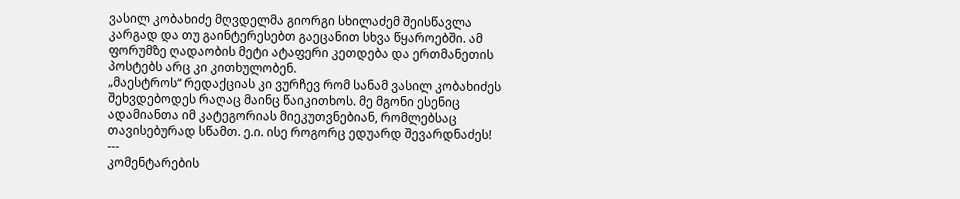ვასილ კობახიძე მღვდელმა გიორგი სხილაძემ შეისწავლა კარგად და თუ გაინტერესებთ გაეცანით სხვა წყაროებში. ამ ფორუმზე ღადაობის მეტი ატაფერი კეთდება და ერთმანეთის პოსტებს არც კი კითხულობენ.
„მაესტროს“ რედაქციას კი ვურჩევ რომ სანამ ვასილ კობახიძეს შეხვდებოდეს რაღაც მაინც წაიკითხოს. მე მგონი ესენიც ადამიანთა იმ კატეგორიას მიეკუთვნებიან, რომლებსაც თავისებურად სწამთ. ე.ი. ისე როგორც ედუარდ შევარდნაძეს!
---
კომენტარების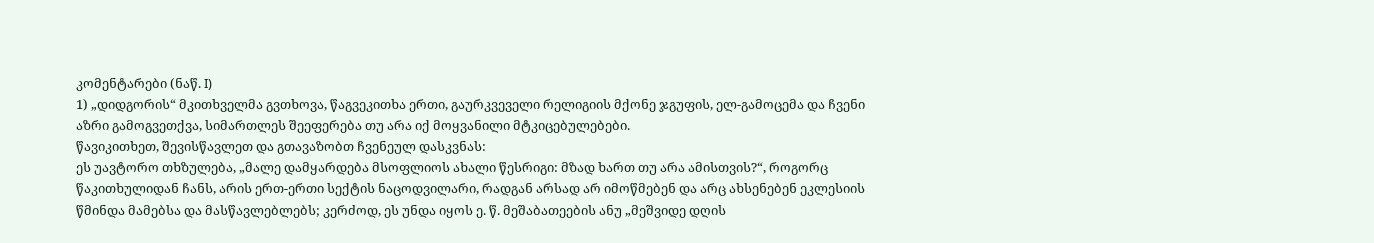კომენტარები (ნაწ. I)
1) „დიდგორის“ მკითხველმა გვთხოვა, წაგვეკითხა ერთი, გაურკვეველი რელიგიის მქონე ჯგუფის, ელ-გამოცემა და ჩვენი აზრი გამოგვეთქვა, სიმართლეს შეეფერება თუ არა იქ მოყვანილი მტკიცებულებები.
წავიკითხეთ, შევისწავლეთ და გთავაზობთ ჩვენეულ დასკვნას:
ეს უავტორო თხზულება, „მალე დამყარდება მსოფლიოს ახალი წესრიგი: მზად ხართ თუ არა ამისთვის?“, როგორც წაკითხულიდან ჩანს, არის ერთ-ერთი სექტის ნაცოდვილარი, რადგან არსად არ იმოწმებენ და არც ახსენებენ ეკლესიის წმინდა მამებსა და მასწავლებლებს; კერძოდ, ეს უნდა იყოს ე. წ. მეშაბათეების ანუ „მეშვიდე დღის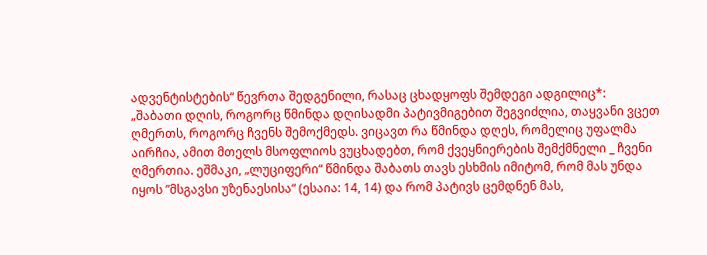ადვენტისტების“ წევრთა შედგენილი, რასაც ცხადყოფს შემდეგი ადგილიც*:
„შაბათი დღის, როგორც წმინდა დღისადმი პატივმიგებით შეგვიძლია, თაყვანი ვცეთ ღმერთს, როგორც ჩვენს შემოქმედს. ვიცავთ რა წმინდა დღეს, რომელიც უფალმა აირჩია, ამით მთელს მსოფლიოს ვუცხადებთ, რომ ქვეყნიერების შემქმნელი _ ჩვენი ღმერთია. ეშმაკი, „ლუციფერი“ წმინდა შაბათს თავს ესხმის იმიტომ, რომ მას უნდა იყოს ”მსგავსი უზენაესისა“ (ესაია: 14, 14) და რომ პატივს ცემდნენ მას,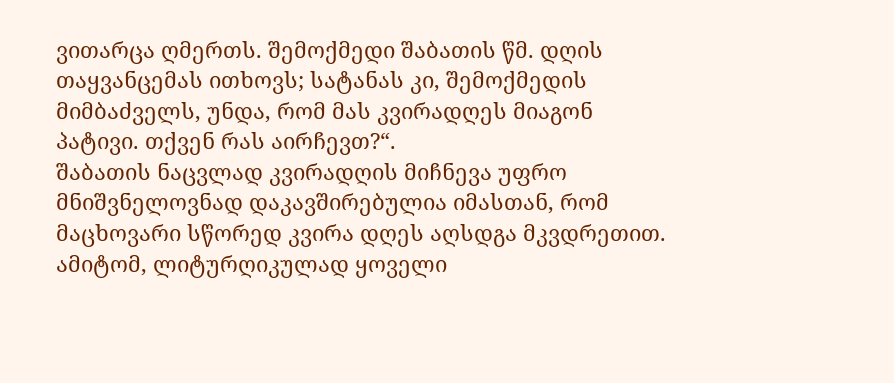ვითარცა ღმერთს. შემოქმედი შაბათის წმ. დღის თაყვანცემას ითხოვს; სატანას კი, შემოქმედის მიმბაძველს, უნდა, რომ მას კვირადღეს მიაგონ პატივი. თქვენ რას აირჩევთ?“.
შაბათის ნაცვლად კვირადღის მიჩნევა უფრო მნიშვნელოვნად დაკავშირებულია იმასთან, რომ მაცხოვარი სწორედ კვირა დღეს აღსდგა მკვდრეთით. ამიტომ, ლიტურღიკულად ყოველი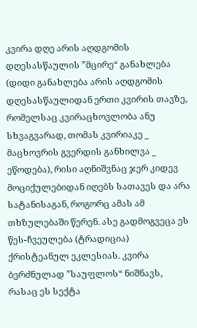კვირა დღე არის აღდგომის დღესასწაულის ”მცირე“ განახლება (დიდი განახლება არის აღდგომის დღესასწაულიდან ერთი კვირის თავზე, რომელსაც კვირაცხოვლობა ანუ სხვაგვარად, თომას კვირიაკე _ მაცხოვრის გვერდის განხილვა _ ეწოდება), რისი აღნიშვნაც ჯერ კიდევ მოციქულებიდან იღებს სათავეს და არა სატანისაგან, როგორც ამას ამ თხზულებაში წერენ. ასე გადმოგვეცა ეს წეს-ჩვეულება (ტრადიცია) ქრისტეანულ ეკლესიას. კვირა ბერძნულად ”საუფლოს“ ნიშნავს, რასაც ეს სექტა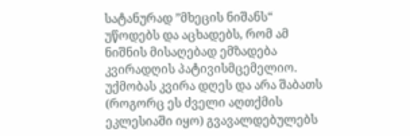სატანურად ”მხეცის ნიშანს“ უწოდებს და აცხადებს, რომ ამ ნიშნის მისაღებად ემზადება კვირადღის პატივისმცემელიო. უქმობას კვირა დღეს და არა შაბათს (როგორც ეს ძველი აღთქმის ეკლესიაში იყო) გვავალდებულებს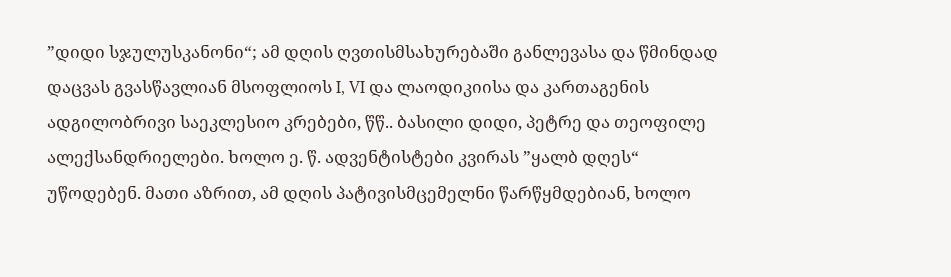”დიდი სჯულუსკანონი“; ამ დღის ღვთისმსახურებაში განლევასა და წმინდად დაცვას გვასწავლიან მსოფლიოს I, VI და ლაოდიკიისა და კართაგენის ადგილობრივი საეკლესიო კრებები, წწ.. ბასილი დიდი, პეტრე და თეოფილე ალექსანდრიელები. ხოლო ე. წ. ადვენტისტები კვირას ”ყალბ დღეს“ უწოდებენ. მათი აზრით, ამ დღის პატივისმცემელნი წარწყმდებიან, ხოლო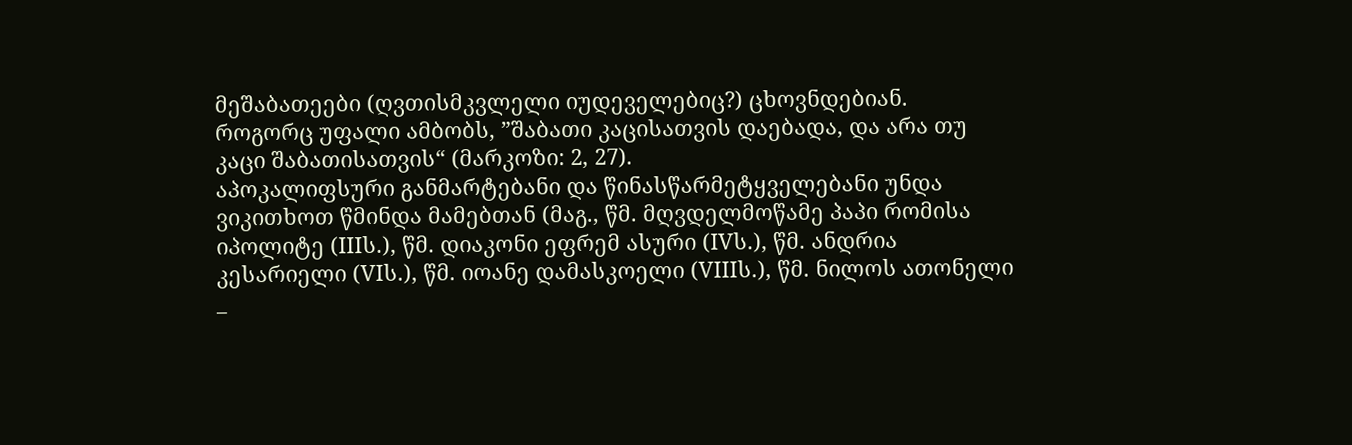მეშაბათეები (ღვთისმკვლელი იუდეველებიც?) ცხოვნდებიან.
როგორც უფალი ამბობს, ”შაბათი კაცისათვის დაებადა, და არა თუ კაცი შაბათისათვის“ (მარკოზი: 2, 27).
აპოკალიფსური განმარტებანი და წინასწარმეტყველებანი უნდა ვიკითხოთ წმინდა მამებთან (მაგ., წმ. მღვდელმოწამე პაპი რომისა იპოლიტე (IIIს.), წმ. დიაკონი ეფრემ ასური (IVს.), წმ. ანდრია კესარიელი (VIს.), წმ. იოანე დამასკოელი (VIIIს.), წმ. ნილოს ათონელი _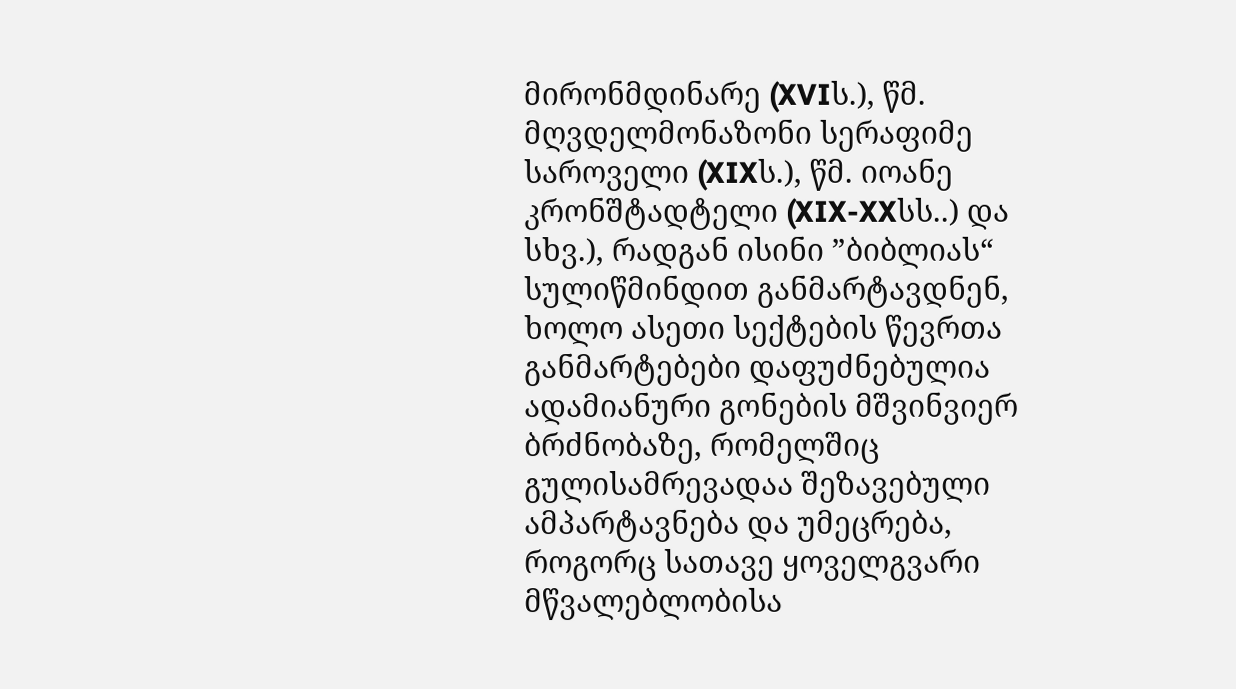მირონმდინარე (XVIს.), წმ. მღვდელმონაზონი სერაფიმე საროველი (XIXს.), წმ. იოანე კრონშტადტელი (XIX-XXსს..) და სხვ.), რადგან ისინი ”ბიბლიას“ სულიწმინდით განმარტავდნენ, ხოლო ასეთი სექტების წევრთა განმარტებები დაფუძნებულია ადამიანური გონების მშვინვიერ ბრძნობაზე, რომელშიც გულისამრევადაა შეზავებული ამპარტავნება და უმეცრება, როგორც სათავე ყოველგვარი მწვალებლობისა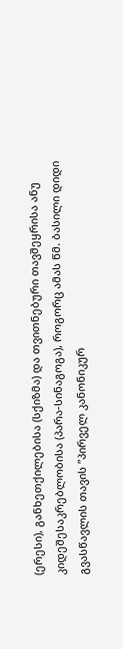(ერესი), განხეთქილებისა (სქიზმა) და თვითნებური თავშეყრისა ანუ კიდეშესაკრებლობისა (პარა-სინაგოგა), როგორც ამას წმ. ბასილი დიდი გვასწავლის თავის ”პირველ კანონიკურ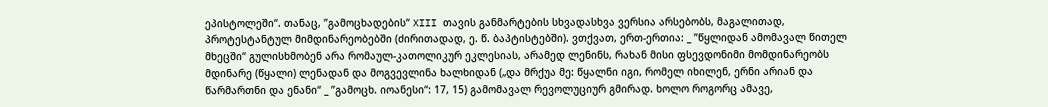ეპისტოლეში“. თანაც, ”გამოცხადების“ XIII თავის განმარტების სხვადასხვა ვერსია არსებობს, მაგალითად, პროტესტანტულ მიმდინარეობებში (ძირითადად, ე. წ. ბაპტისტებში). ვთქვათ, ერთ-ერთია: _ ”წყლიდან ამომავალ წითელ მხეცში“ გულისხმობენ არა რომაულ-კათოლიკურ ეკლესიას, არამედ ლენინს, რახან მისი ფსევდონიმი მომდინარეობს მდინარე (წყალი) ლენადან და მოგვევლინა ხალხიდან („და მრქუა მე: წყალნი იგი, რომელ იხილენ, ერნი არიან და წარმართნი და ენანი“ _ ”გამოცხ. იოანესი“: 17, 15) გამომავალ რევოლუციურ გმირად. ხოლო როგორც ამავე,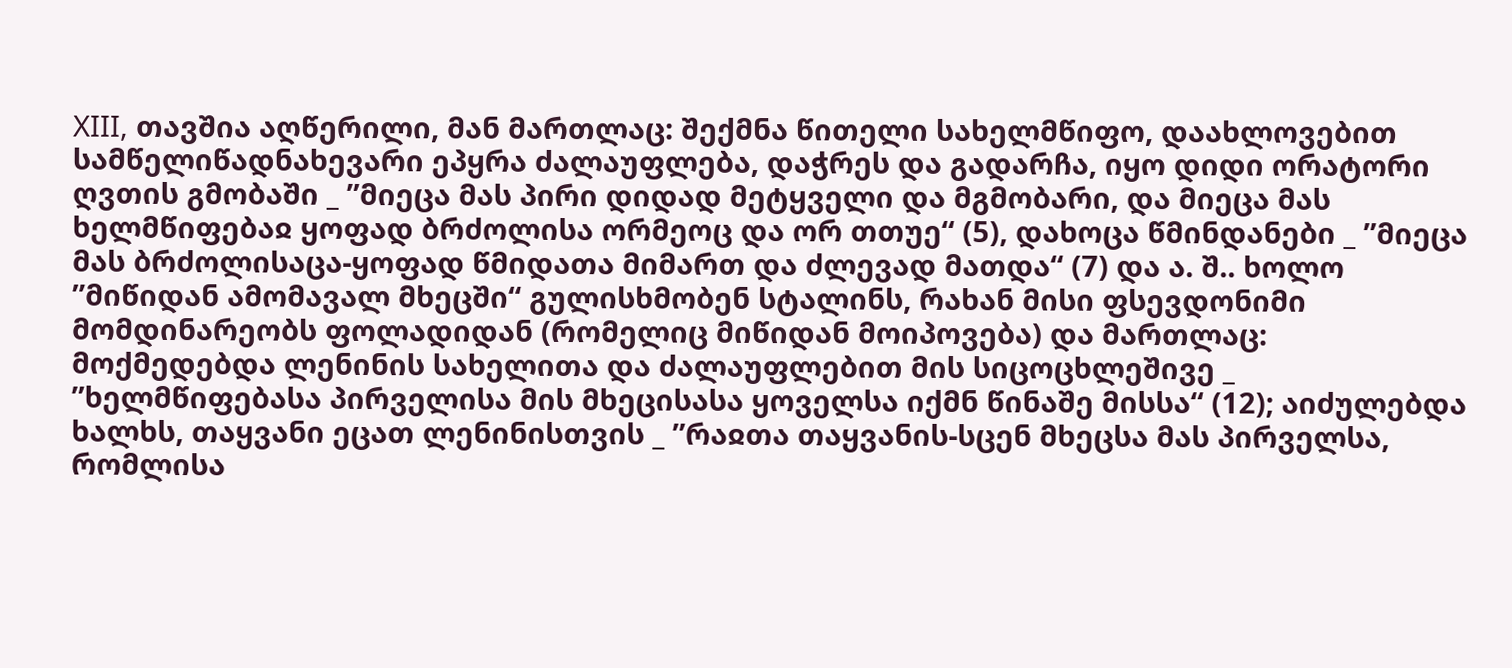XIII, თავშია აღწერილი, მან მართლაც: შექმნა წითელი სახელმწიფო, დაახლოვებით სამწელიწადნახევარი ეპყრა ძალაუფლება, დაჭრეს და გადარჩა, იყო დიდი ორატორი ღვთის გმობაში _ ”მიეცა მას პირი დიდად მეტყველი და მგმობარი, და მიეცა მას ხელმწიფებაჲ ყოფად ბრძოლისა ორმეოც და ორ თთუე“ (5), დახოცა წმინდანები _ ”მიეცა მას ბრძოლისაცა-ყოფად წმიდათა მიმართ და ძლევად მათდა“ (7) და ა. შ.. ხოლო ”მიწიდან ამომავალ მხეცში“ გულისხმობენ სტალინს, რახან მისი ფსევდონიმი მომდინარეობს ფოლადიდან (რომელიც მიწიდან მოიპოვება) და მართლაც: მოქმედებდა ლენინის სახელითა და ძალაუფლებით მის სიცოცხლეშივე _ ”ხელმწიფებასა პირველისა მის მხეცისასა ყოველსა იქმნ წინაშე მისსა“ (12); აიძულებდა ხალხს, თაყვანი ეცათ ლენინისთვის _ ”რაჲთა თაყვანის-სცენ მხეცსა მას პირველსა, რომლისა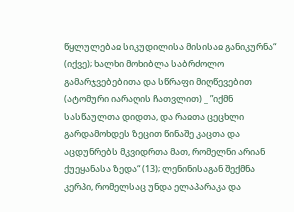წყლულებაჲ სიკუდილისა მისისაჲ განიკურნა“ (იქვე); ხალხი მოხიბლა საბრძოლო გამარჯვებებითა და სწრაფი მიღწევებით (ატომური იარაღის ჩათვლით) _ ”იქმნ სასწაულთა დიდთა, და რაჲთა ცეცხლი გარდამოხდეს ზეცით წინაშე კაცთა და აცდუნრებს მკვიდრთა მათ, რომელნი არიან ქუეყანასა ზედა“ (13); ლენინისაგან შექმნა კერპი, რომელსაც უნდა ელაპარაკა და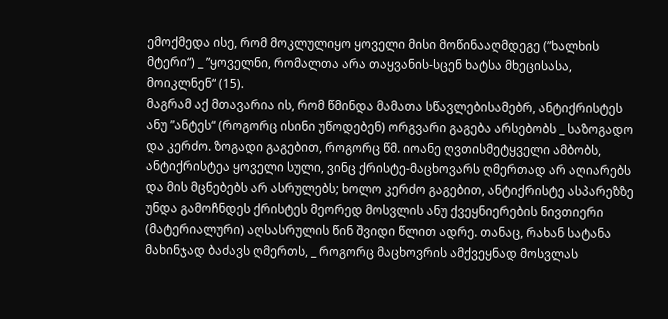ემოქმედა ისე, რომ მოკლულიყო ყოველი მისი მოწინააღმდეგე (”ხალხის მტერი“) _ ”ყოველნი, რომალთა არა თაყვანის-სცენ ხატსა მხეცისასა, მოიკლნენ“ (15).
მაგრამ აქ მთავარია ის, რომ წმინდა მამათა სწავლებისამებრ, ანტიქრისტეს ანუ ”ანტეს“ (როგორც ისინი უწოდებენ) ორგვარი გაგება არსებობს _ საზოგადო და კერძო. ზოგადი გაგებით, როგორც წმ. იოანე ღვთისმეტყველი ამბობს, ანტიქრისტეა ყოველი სული, ვინც ქრისტე-მაცხოვარს ღმერთად არ აღიარებს და მის მცნებებს არ ასრულებს; ხოლო კერძო გაგებით, ანტიქრისტე ასპარეზზე უნდა გამოჩნდეს ქრისტეს მეორედ მოსვლის ანუ ქვეყნიერების ნივთიერი (მატერიალური) აღსასრულის წინ შვიდი წლით ადრე. თანაც, რახან სატანა მახინჯად ბაძავს ღმერთს, _ როგორც მაცხოვრის ამქვეყნად მოსვლას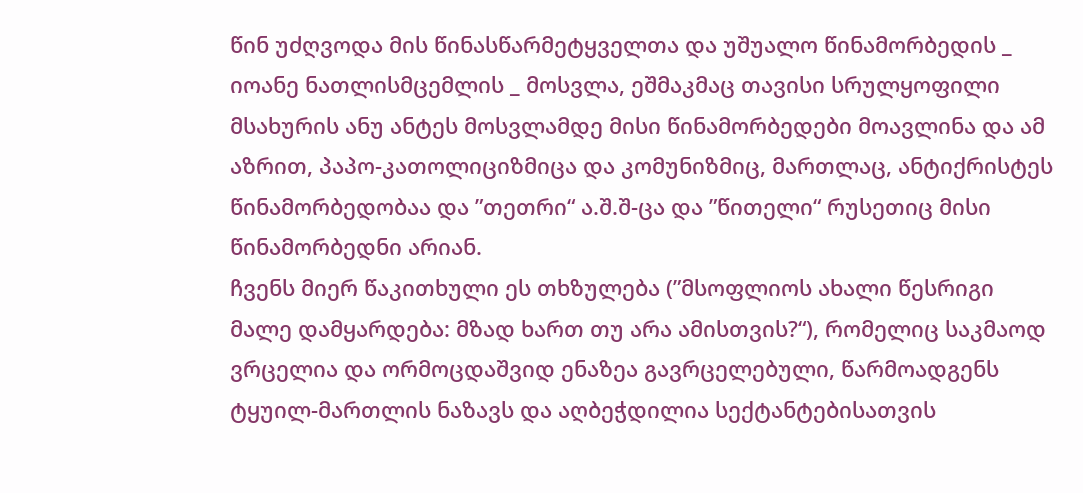წინ უძღვოდა მის წინასწარმეტყველთა და უშუალო წინამორბედის _ იოანე ნათლისმცემლის _ მოსვლა, ეშმაკმაც თავისი სრულყოფილი მსახურის ანუ ანტეს მოსვლამდე მისი წინამორბედები მოავლინა და ამ აზრით, პაპო-კათოლიციზმიცა და კომუნიზმიც, მართლაც, ანტიქრისტეს წინამორბედობაა და ”თეთრი“ ა.შ.შ-ცა და ”წითელი“ რუსეთიც მისი წინამორბედნი არიან.
ჩვენს მიერ წაკითხული ეს თხზულება (”მსოფლიოს ახალი წესრიგი მალე დამყარდება: მზად ხართ თუ არა ამისთვის?“), რომელიც საკმაოდ ვრცელია და ორმოცდაშვიდ ენაზეა გავრცელებული, წარმოადგენს ტყუილ-მართლის ნაზავს და აღბეჭდილია სექტანტებისათვის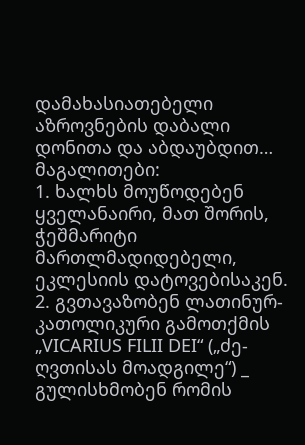დამახასიათებელი აზროვნების დაბალი დონითა და აბდაუბდით…
მაგალითები:
1. ხალხს მოუწოდებენ ყველანაირი, მათ შორის, ჭეშმარიტი მართლმადიდებელი, ეკლესიის დატოვებისაკენ.
2. გვთავაზობენ ლათინურ-კათოლიკური გამოთქმის „VICARIUS FILII DEI“ („ძე-ღვთისას მოადგილე“) _ გულისხმობენ რომის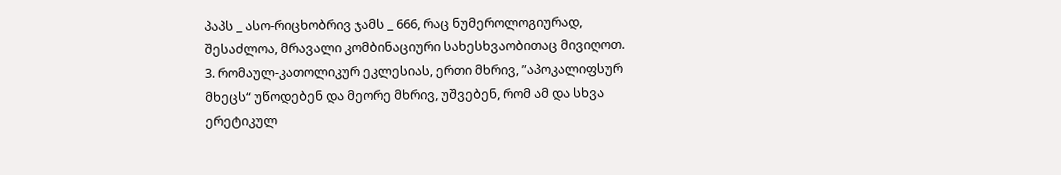პაპს _ ასო-რიცხობრივ ჯამს _ 666, რაც ნუმეროლოგიურად, შესაძლოა, მრავალი კომბინაციური სახესხვაობითაც მივიღოთ.
3. რომაულ-კათოლიკურ ეკლესიას, ერთი მხრივ, ”აპოკალიფსურ მხეცს“ უწოდებენ და მეორე მხრივ, უშვებენ, რომ ამ და სხვა ერეტიკულ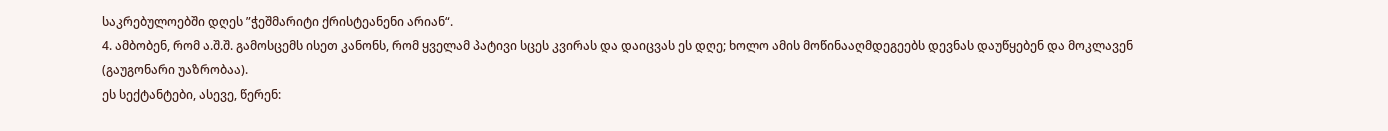საკრებულოებში დღეს ”ჭეშმარიტი ქრისტეანენი არიან“.
4. ამბობენ, რომ ა.შ.შ. გამოსცემს ისეთ კანონს, რომ ყველამ პატივი სცეს კვირას და დაიცვას ეს დღე; ხოლო ამის მოწინააღმდეგეებს დევნას დაუწყებენ და მოკლავენ (გაუგონარი უაზრობაა).
ეს სექტანტები, ასევე, წერენ: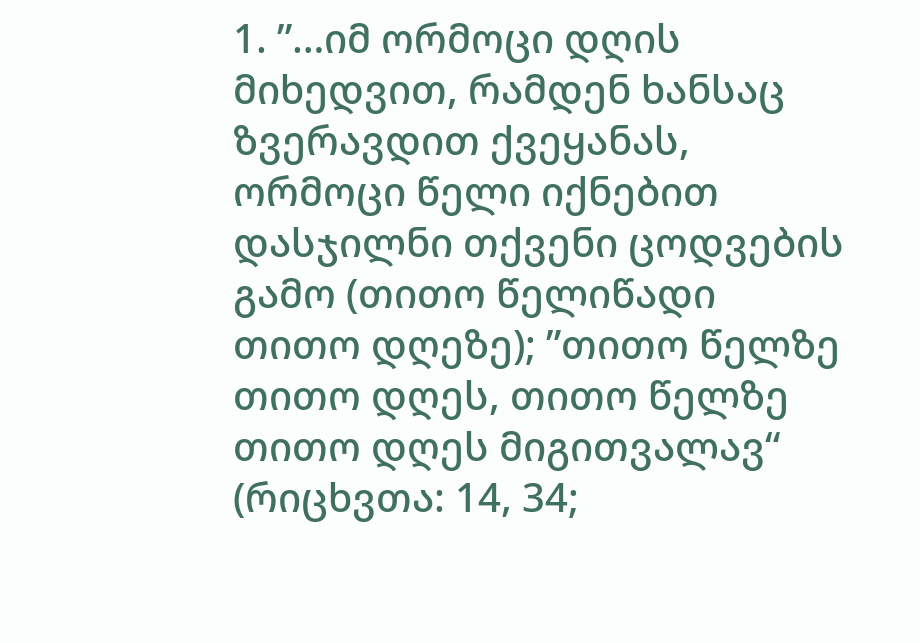1. ”…იმ ორმოცი დღის მიხედვით, რამდენ ხანსაც ზვერავდით ქვეყანას, ორმოცი წელი იქნებით დასჯილნი თქვენი ცოდვების გამო (თითო წელიწადი თითო დღეზე); ”თითო წელზე თითო დღეს, თითო წელზე თითო დღეს მიგითვალავ“ (რიცხვთა: 14, 34;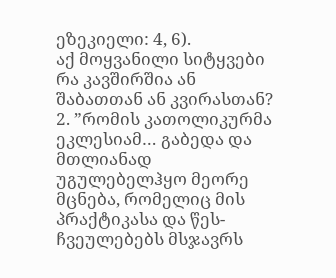ეზეკიელი: 4, 6).
აქ მოყვანილი სიტყვები რა კავშირშია ან შაბათთან ან კვირასთან?
2. ”რომის კათოლიკურმა ეკლესიამ… გაბედა და მთლიანად უგულებელჰყო მეორე მცნება, რომელიც მის პრაქტიკასა და წეს-ჩვეულებებს მსჯავრს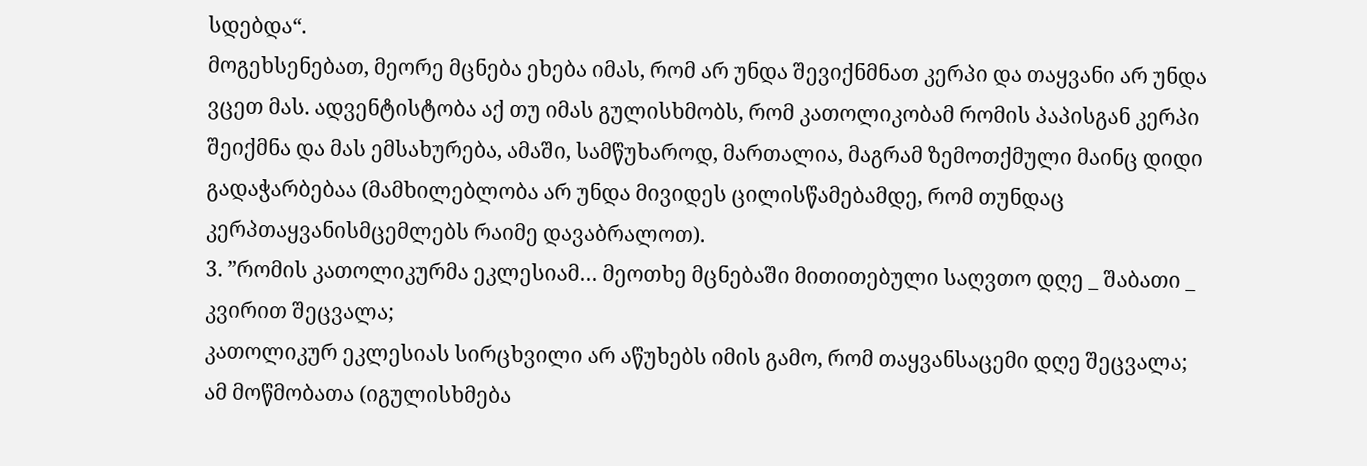სდებდა“.
მოგეხსენებათ, მეორე მცნება ეხება იმას, რომ არ უნდა შევიქნმნათ კერპი და თაყვანი არ უნდა ვცეთ მას. ადვენტისტობა აქ თუ იმას გულისხმობს, რომ კათოლიკობამ რომის პაპისგან კერპი შეიქმნა და მას ემსახურება, ამაში, სამწუხაროდ, მართალია, მაგრამ ზემოთქმული მაინც დიდი გადაჭარბებაა (მამხილებლობა არ უნდა მივიდეს ცილისწამებამდე, რომ თუნდაც კერპთაყვანისმცემლებს რაიმე დავაბრალოთ).
3. ”რომის კათოლიკურმა ეკლესიამ… მეოთხე მცნებაში მითითებული საღვთო დღე _ შაბათი _ კვირით შეცვალა;
კათოლიკურ ეკლესიას სირცხვილი არ აწუხებს იმის გამო, რომ თაყვანსაცემი დღე შეცვალა;
ამ მოწმობათა (იგულისხმება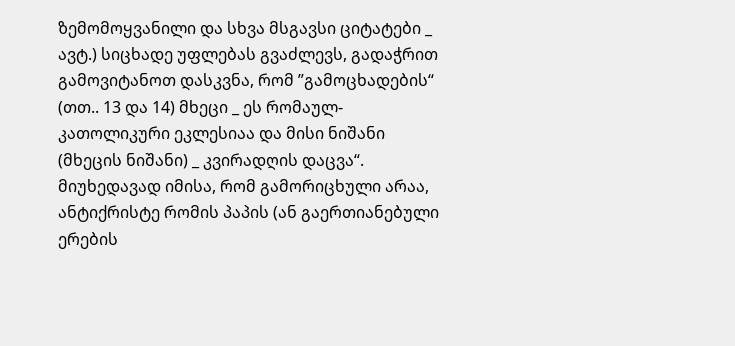ზემომოყვანილი და სხვა მსგავსი ციტატები _ ავტ.) სიცხადე უფლებას გვაძლევს, გადაჭრით გამოვიტანოთ დასკვნა, რომ ”გამოცხადების“ (თთ.. 13 და 14) მხეცი _ ეს რომაულ-კათოლიკური ეკლესიაა და მისი ნიშანი (მხეცის ნიშანი) _ კვირადღის დაცვა“.
მიუხედავად იმისა, რომ გამორიცხული არაა, ანტიქრისტე რომის პაპის (ან გაერთიანებული ერების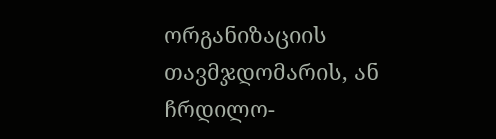ორგანიზაციის თავმჯდომარის, ან ჩრდილო-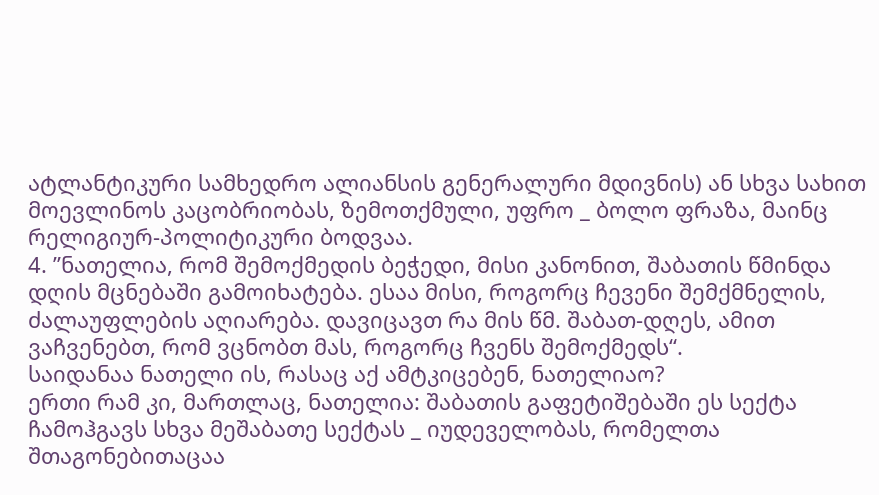ატლანტიკური სამხედრო ალიანსის გენერალური მდივნის) ან სხვა სახით მოევლინოს კაცობრიობას, ზემოთქმული, უფრო _ ბოლო ფრაზა, მაინც რელიგიურ-პოლიტიკური ბოდვაა.
4. ”ნათელია, რომ შემოქმედის ბეჭედი, მისი კანონით, შაბათის წმინდა დღის მცნებაში გამოიხატება. ესაა მისი, როგორც ჩევენი შემქმნელის, ძალაუფლების აღიარება. დავიცავთ რა მის წმ. შაბათ-დღეს, ამით ვაჩვენებთ, რომ ვცნობთ მას, როგორც ჩვენს შემოქმედს“.
საიდანაა ნათელი ის, რასაც აქ ამტკიცებენ, ნათელიაო?
ერთი რამ კი, მართლაც, ნათელია: შაბათის გაფეტიშებაში ეს სექტა ჩამოჰგავს სხვა მეშაბათე სექტას _ იუდეველობას, რომელთა შთაგონებითაცაა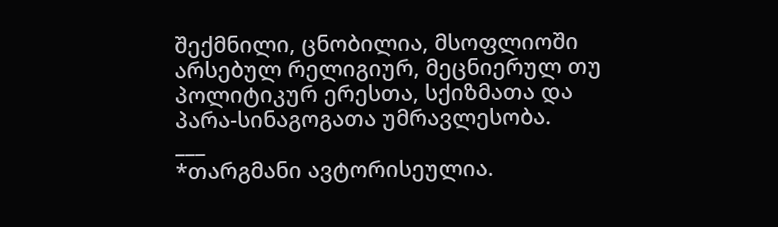შექმნილი, ცნობილია, მსოფლიოში არსებულ რელიგიურ, მეცნიერულ თუ პოლიტიკურ ერესთა, სქიზმათა და პარა-სინაგოგათა უმრავლესობა.
___
*თარგმანი ავტორისეულია.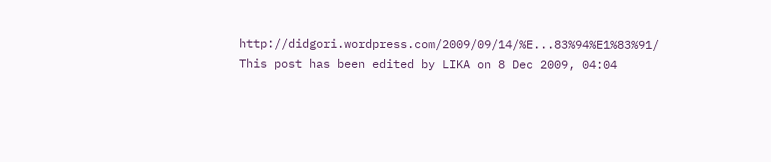http://didgori.wordpress.com/2009/09/14/%E...83%94%E1%83%91/ This post has been edited by LIKA on 8 Dec 2009, 04:04